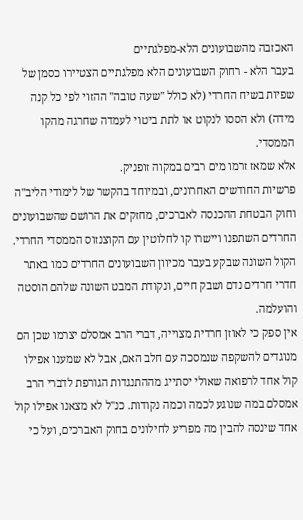האכזבה מהשבועונים הלא-מפלגתיים
בעבר הלא - רחוק השבועונים הלא מפלגתיים הצטיירו כסמן של שפיות בשיח החרדי (לא כולל ''שעה טובה'' ההזוי לפי כל קנה מידה) ולא הססו לנקוט או לתת ביטוי לעמדה שחרגה מהקו הממסדי.
אלא שמאז זרמו מים רבים במקוה זופניק.
פרשיות החודשים האחרונים, ובמיוחד בהקשר של לימודי הליב''ה וחוק הבטחת ההכנסה לאברכים, מחזקים את הרושם שהשבועונים החרדים השתפנו ויישרו קו לחלוטין עם הקוצנזוס הממסדי החרדי.
הקול השונה שבקע בעבר מכיוון השבועונים החרדים כמו באתר חדרי חרדים נדם ושבק חיים, ונקודת המבט השונה שלהם הוסטה והועלמה.
אין ספק כי לאוזן חרדית מצוייה, דברי הרב אמסלם יצרמו שכן הם מנוגדים להשקפה שנמסכה עם חלב האם, אבל לא שמענו אפילו קול אחד לרפואה שאולי יסתייג מההתנגדות הגורפת לדברי הרב אמסלם במה שנוגע לכמה וכמה נקודות. כנ''ל לא מצאנו אפילו קול אחד שינסה להבין מה מפריע לחילונים בחוק האברכים, ועל כי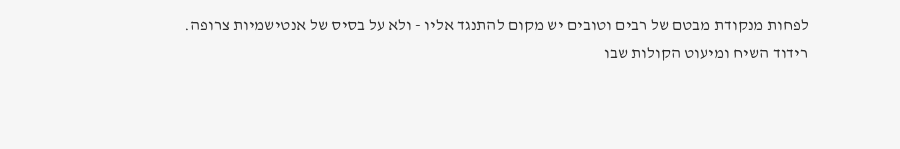לפחות מנקודת מבטם של רבים וטובים יש מקום להתנגד אליו - ולא על בסיס של אנטישמיות צרופה.
רידוד השיח ומיעוט הקולות שבו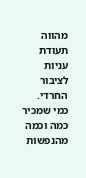מהווה תעודת עניות לציבור החרדי.
כמי שמכיר כמה וכמה מהנפשות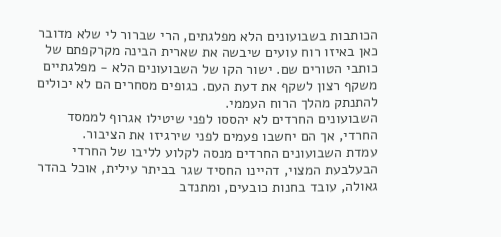הכותבות בשבועונים הלא מפלגתים, הרי שברור לי שלא מדובר כאן באיזו רוח עועים שיבשה את שארית הבינה מקרקפתם של כותבי הטורים שם. ישור הקו של השבועונים הלא - מפלגתיים משקף רצון לשקף את דעת העם. כגופים מסחרים הם לא יכולים להתנתק מהלך הרוח העממי.
השבועונים החרדים לא יהססו לפני שיטילו אגרוף לממסד החרדי, אך הם יחשבו פעמים לפני שירגיזו את הציבור.
עמדת השבועונים החרדים מנסה לקלוע לליבו של החרדי הבעלבעת המצוי, דהיינו החסיד שגר בביתר עילית, אוכל בהדר גאולה, עובד בחנות כובעים, ומתנדב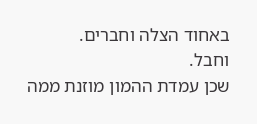באחוד הצלה וחברים.
וחבל.
שכן עמדת ההמון מוזנת ממה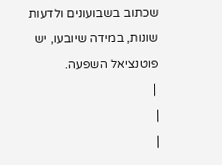שכתוב בשבועונים ולדעות שונות, במידה שיובעו, יש פוטנציאל השפעה.
 |
|
|